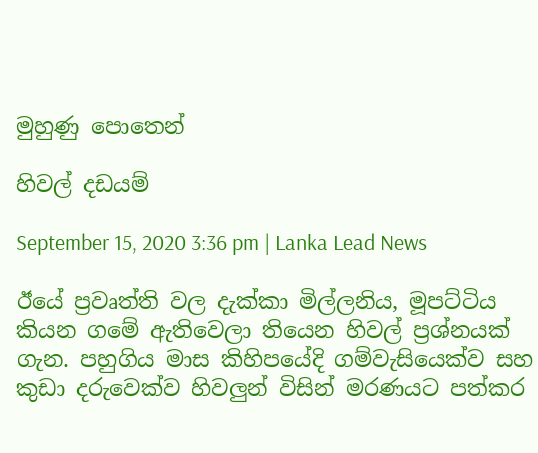මුහුණු පොතෙන්

හිවල් දඩයම්

September 15, 2020 3:36 pm | Lanka Lead News

ඊයේ ප්‍රවෘත්ති වල දැක්කා මිල්ලනිය, මූපට්ටිය කියන ගමේ ඇතිවෙලා තියෙන හිවල් ප්‍රශ්නයක් ගැන. පහුගිය මාස කිහිපයේදි ගම්වැසියෙක්ව සහ කුඩා දරුවෙක්ව හිවලුන් විසින් මරණයට පත්කර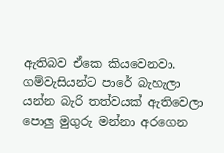ඇතිබව ඒකෙ කියවෙනවා. ගම්වැසියන්ට පාරේ බැහැලා යන්න බැරි තත්වයක් ඇතිවෙලා පොලු මුගුරු මන්නා අරගෙන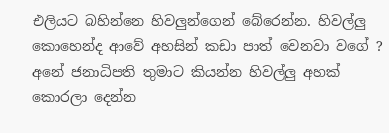එලියට බහින්නෙ හිවලුන්ගෙන් බේරෙන්න. හිවල්ලු කොහෙන්ද ආවේ අහසින් කඩා පාත් වෙනවා වගේ ? අනේ ජනාධිපති තුමාට කියන්න හිවල්ලු අහක් කොරලා දෙන්න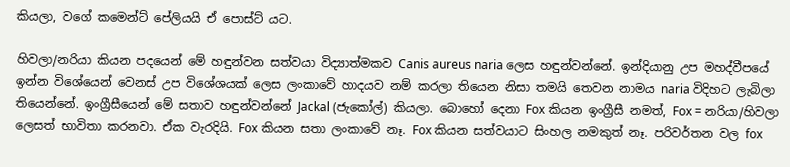කියලා, වගේ කමෙන්ට් පේලියයි ඒ පොස්ට් යට.

හිවලා/නරියා කියන පදයෙන් මේ හඳුන්වන සත්වයා විද්‍යාත්මකව Canis aureus naria ලෙස හඳුන්වන්නේ. ඉන්දියානු උප මහද්වීපයේ ඉන්න විශේයෙන් වෙනස් උප විශේශයක් ලෙස ලංකාවේ හාදයව නම් කරලා තියෙන නිසා තමයි තෙවන නාමය naria විදිහට ලැබිලා තියෙන්නේ. ඉංග්‍රීසීයෙන් මේ සතාව හඳුන්වන්නේ Jackal (ජැකෝල්) කියලා. බොහෝ දෙනා Fox කියන ඉංග්‍රීසී නමත්, Fox = නරියා/හිවලා ලෙසත් භාවිතා කරනවා. ඒක වැරදියි. Fox කියන සතා ලංකාවේ නෑ. Fox කියන සත්වයාට සිංහල නමකුත් නෑ. පරිවර්තන වල fox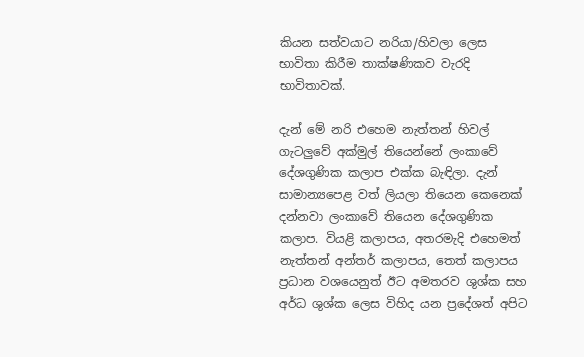කියන සත්වයාට නරියා/හිවලා ලෙස භාවිතා කිරීම තාක්ෂණිකව වැරදි භාවිතාවක්.

දැන් මේ නරි එහෙම නැත්තන් හිවල් ගැටලුවේ අක්මුල් තියෙන්නේ ලංකාවේ දේශගුණික කලාප එක්ක බැඳිලා. දැන් සාමාන්‍යපෙළ වත් ලියලා තියෙන කෙනෙක් දන්නවා ලංකාවේ තියෙන දේශගුණික කලාප. වියළි කලාපය, අතරමැදි එහෙමත් නැත්තන් අන්තර් කලාපය, තෙත් කලාපය ප්‍රධාන වශයෙනුත් ඊට අමතරව ශුශ්ක සහ අර්ධ ශුශ්ක ලෙස විහිද යන ප්‍රදේශත් අපිට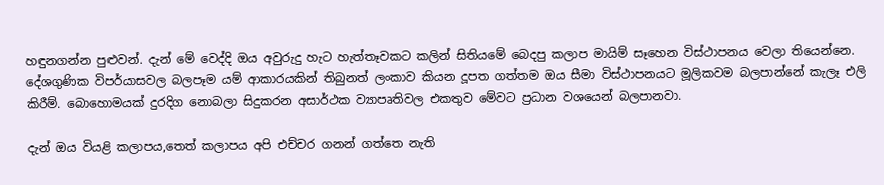හඳුනගන්න පුළුවන්. දැන් මේ වෙද්දි ඔය අවුරුදු හැට හැත්තෑවකට කලින් සිතියමේ බෙදපු කලාප මායිම් සෑහෙන විස්ථාපනය වෙලා තියෙන්නෙ. දේශගුණික විපර්යාසවල බලපෑම යම් ආකාරයකින් තිබුනත් ලංකාව කියන දූපත ගත්තම ඔය සීමා විස්ථාපනයට මූලිකවම බලපාන්නේ කැලෑ එලි කිරීම්. බොහොමයක් දුරදිග නොබලා සිදුකරන අසාර්ථක ව්‍යාපෘතිවල එකතුව මේවට ප්‍රධාන වශයෙන් බලපානවා.

දැන් ඔය වියළි කලාපය,තෙත් කලාපය අපි එච්චර ගනන් ගත්තෙ නැති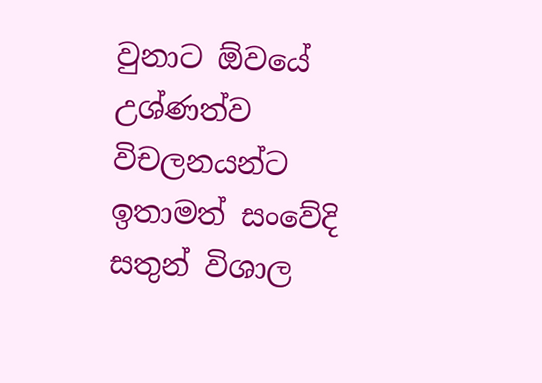වුනාට ඕවයේ උශ්ණත්ව විචලනයන්ට ඉතාමත් සංවේදි සතුන් විශාල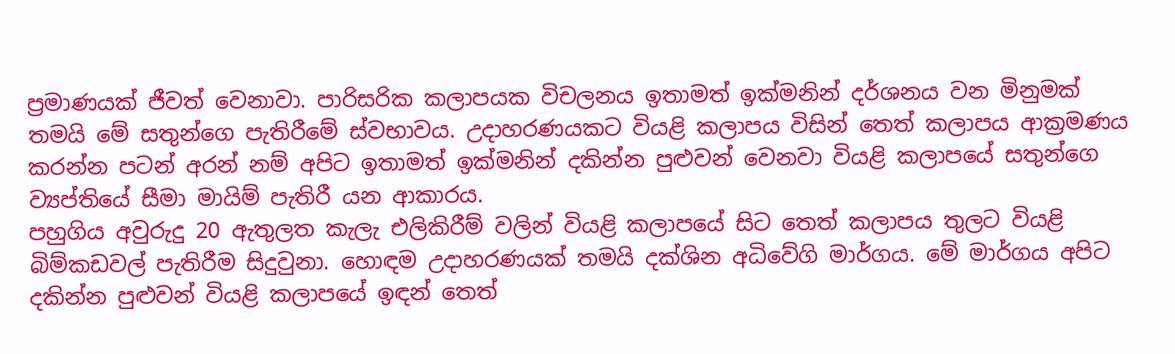ප්‍රමාණයක් ජීවත් වෙනාවා. පාරිසරික කලාපයක විචලනය ඉතාමත් ඉක්මනින් දර්ශනය වන මිනුමක් තමයි මේ සතුන්ගෙ පැතිරීමේ ස්වභාවය. උදාහරණයකට වියළි කලාපය විසින් තෙත් කලාපය ආක්‍රමණය කරන්න පටන් අරන් නම් අපිට ඉතාමත් ඉක්මනින් දකින්න පුළුවන් වෙනවා වියළි කලාපයේ සතුන්ගෙ ව්‍යප්තියේ සීමා මායිම් පැතිරී යන ආකාරය.
පහුගිය අවුරුදු 20 ඇතුලත කැලැ එලිකිරීම් වලින් වියළි කලාපයේ සිට තෙත් කලාපය තුලට වියළි බිම්කඩවල් පැතිරීම සිදුවුනා. හොඳම උදාහරණයක් තමයි දක්ශින අධිවේගි මාර්ගය. මේ මාර්ගය අපිට දකින්න පුළුවන් වියළි කලාපයේ ඉඳන් තෙත්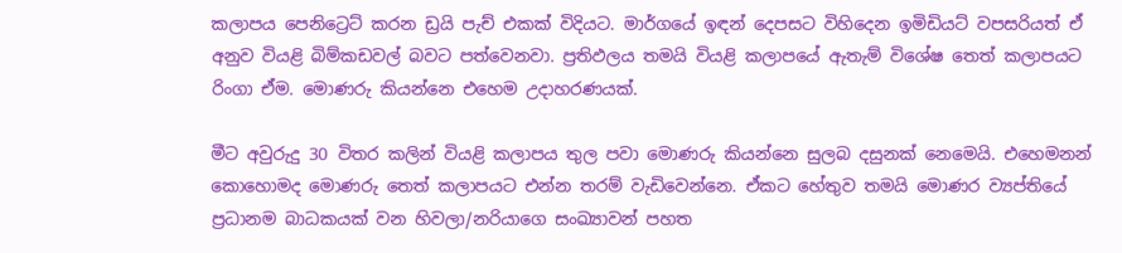කලාපය පෙනිට්‍රෙට් කරන ඩ්‍රයි පැච් එකක් විදියට. මාර්ගයේ ඉඳන් දෙපසට විහිදෙන ඉමිඩියට් වපසරියත් ඒ අනුව වියළි බිම්කඩවල් බවට පත්වෙනවා. ප්‍රතිඵලය තමයි වියළි කලාපයේ ඇතැම් විශේෂ තෙත් කලාපයට රිංගා ඒම. මොණරු කියන්නෙ එහෙම උදාහරණයක්.

මීට අවුරුදු 30 විතර කලින් වියළි කලාපය තුල පවා මොණරු කියන්නෙ සුලබ දසුනක් නෙමෙයි. එහෙමනන් කොහොමද මොණරු තෙත් කලාපයට එන්න තරම් වැඩිවෙන්නෙ. ඒකට හේතුව තමයි මොණර ව්‍යප්තියේ ප්‍රධානම බාධකයක් වන හිවලා/නරියාගෙ සංඛ්‍යාවන් පහත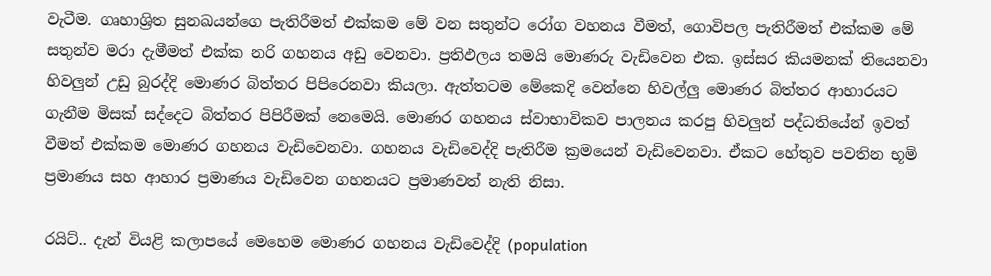වැටීම. ගෘහාශ්‍රිත සුනඛයන්ගෙ පැතිරීමත් එක්කම මේ වන සතුන්ට රෝග වහනය වීමත්, ගොවිපල පැතිරීමත් එක්කම මේ සතුන්ව මරා දැමීමත් එක්ක නරි ගහනය අඩු වෙනවා. ප්‍රතිඵලය තමයි මොණරු වැඩිවෙන එක. ඉස්සර කියමනක් තියෙනවා හිවලුන් උඩු බුරද්දි මොණර බිත්තර පිපිරෙනවා කියලා. ඇත්තටම මේකෙදි වෙන්නෙ හිවල්ලු මොණර බිත්තර ආහාරයට ගැනීම මිසක් සද්දෙට බිත්තර පිපිරීමක් නෙමෙයි. මොණර ගහනය ස්වාභාවිකව පාලනය කරපු හිවලුන් පද්ධතියේන් ඉවත් වීමත් එක්කම මොණර ගහනය වැඩිවෙනවා. ගහනය වැඩිවෙද්දි පැතිරීම ක්‍රමයෙන් වැඩිවෙනවා. ඒකට හේතුව පවතින භූමි ප්‍රමාණය සහ ආහාර ප්‍රමාණය වැඩිවෙන ගහනයට ප්‍රමාණවත් නැති නිසා.

රයිට්.. දැන් වියළි කලාපයේ මෙහෙම මොණර ගහනය වැඩිවෙද්දි (population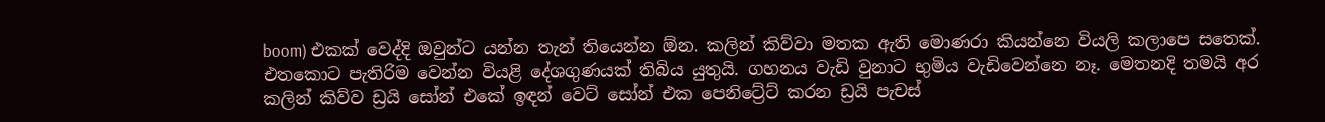boom) එකක් වෙද්දි ඔවුන්ට යන්න තැන් තියෙන්න ඕන. කලින් කිව්වා මතක ඇති මොණරා කියන්නෙ වියලි කලාපෙ සතෙක්. එතකොට පැතිරිම වෙන්න වියළි දේශගුණයක් තිබිය යුතුයි. ගහනය වැඩි වුනාට භුමිය වැඩිවෙන්නෙ නෑ. මෙතනදි තමයි අර කලින් කිව්ව ඩ්‍රයි සෝන් එකේ ඉඳන් වෙට් සෝන් එක පෙනිට්‍රේට් කරන ඩ්‍රයි පැචස්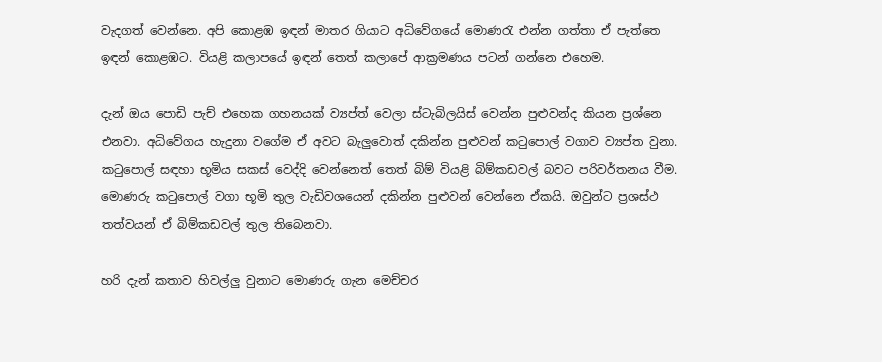වැදගත් වෙන්නෙ. අපි කොළඹ ඉඳන් මාතර ගියාට අධිවේගයේ මොණරැ එන්න ගත්තා ඒ පැත්තෙ ඉඳන් කොළඹට. වියළි කලාපයේ ඉඳන් තෙත් කලාපේ ආක්‍රමණය පටන් ගන්නෙ එහෙම.

දැන් ඔය පොඩි පැච් එහෙක ගහනයක් ව්‍යප්ත් වෙලා ස්ටැබිලයිස් වෙන්න පුළුවන්ද කියන ප්‍රශ්නෙ එනවා. අධිවේගය හැදුනා වගේම ඒ අවට බැලුවොත් දකින්න පුළුවන් කටුපොල් වගාව ව්‍යප්ත වුනා. කටුපොල් සඳහා භූමිය සකස් වෙද්දි වෙන්නෙත් තෙත් බිම් වියළි බිම්කඩවල් බවට පරිවර්තනය වීම. මොණරු කටුපොල් වගා භූමි තුල වැඩිවශයෙන් දකින්න පුළුවන් වෙන්නෙ ඒකයි. ඔවුන්ට ප්‍රශස්ථ තත්වයන් ඒ බිම්කඩවල් තුල තිබෙනවා.

හරි දැන් කතාව හිවල්ලු වුනාට මොණරු ගැන මෙච්චර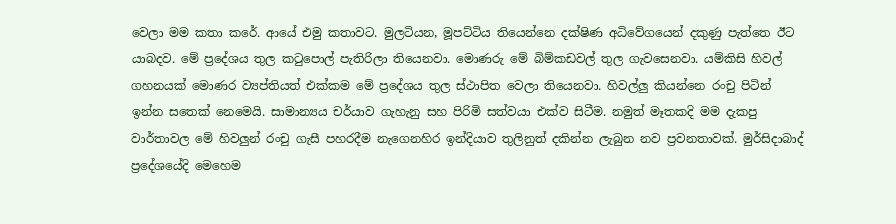වෙලා මම කතා කරේ. ආයේ එමු කතාවට. මුලටියන, මූපට්ටිය තියෙන්නෙ දක්ෂිණ අධිවේගයෙන් දකුණු පැත්තෙ ඊට යාබදව. මේ ප්‍රදේශය තුල කටුපොල් පැතිරිලා තියෙනවා. මොණරු මේ බිම්කඩවල් තුල ගැවසෙනවා. යම්කිසි හිවල් ගහනයක් මොණර ව්‍යප්තියත් එක්කම මේ ප්‍රදේශය තුල ස්ථාපිත වෙලා තියෙනවා. හිවල්ලු කියන්නෙ රංචු පිටින් ඉන්න සතෙක් නෙමෙයි. සාමාන්‍යය චර්යාව ගැහැනු සහ පිරිමි සත්වයා එක්ව සිටීම. නමුත් මෑතකදි මම දැකපු වාර්තාවල මේ හිවලුන් රංචු ගැසී පහරදීම නැගෙනහිර ඉන්දියාව තුලිනුත් දකින්න ලැබුන නව ප්‍රවනතාවක්. මුර්සිදාබාද් ප්‍රදේශයේදි මෙහෙම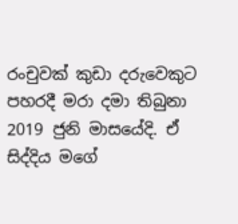රංචුවක් කුඩා දරුවෙකුට පහරදී මරා දමා තිබුනා 2019 ජුනි මාසයේදි. ඒ සිද්දිය මගේ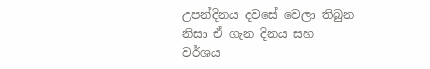උපන්දිනය දවසේ වෙලා තිබුන නිසා ඒ ගැන දිනය සහ වර්ශය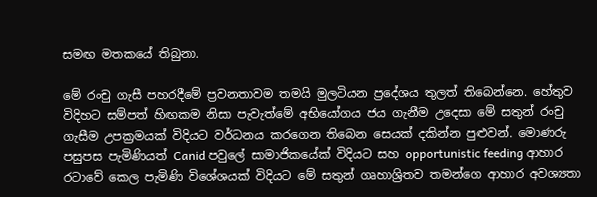සමඟ මතකයේ තිබුනා.

මේ රංචු ගැසී පහරදීමේ ප්‍රවනතාවම තමයි මුලටියන ප්‍රදේශය තුලත් තිබෙන්නෙ. හේතුව විදිහට සම්පත් හිඟකම නිසා පැවැත්මේ අභියෝගය ජය ගැනීම උදෙසා මේ සතුන් රංචු ගැසීම උපක්‍රමයක් විදියට වර්ධනය කරගෙන තිබෙන සෙයක් දකින්න පුළුවන්. මොණරු පසුපස පැමිණියත් Canid පවුලේ සාමාජිකයේක් විදියට සහ opportunistic feeding ආහාර රටාවේ කෙල පැමිණි විශේශයක් විදියට මේ සතුන් ගෘහාශ්‍රිතව තමන්ගෙ ආහාර අවශ්‍යතා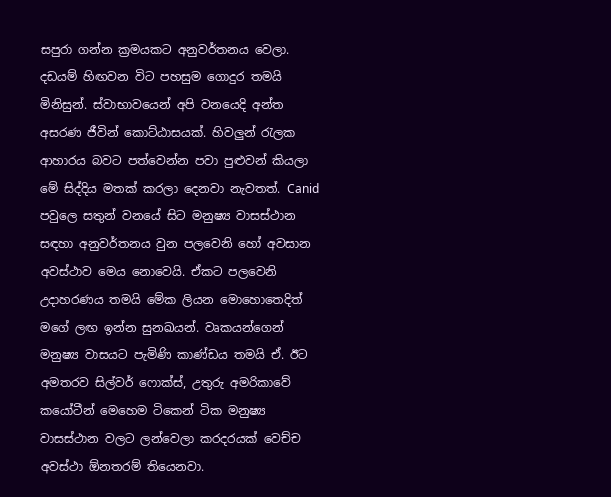සපුරා ගන්න ක්‍රමයකට අනුවර්තනය වෙලා. දඩයම් හිඟවන විට පහසුම ගොදුර තමයි මිනිසුන්. ස්වාභාවයෙන් අපි වනයෙදි අන්ත අසරණ ජීවින් කොට්ඨාසයක්. හිවලුන් රැලක ආහාරය බවට පත්වෙන්න පවා පුළුවන් කියලා මේ සිද්දිය මතක් කරලා දෙනවා නැවතත්. Canid පවුලෙ සතුන් වනයේ සිට මනුෂ්‍ය වාසස්ථාන සඳහා අනුවර්තනය වුන පලවෙනි හෝ අවසාන අවස්ථාව මෙය නොවෙයි. ඒකට පලවෙනි උදාහරණය තමයි මේක ලියන මොහොතෙදිත් මගේ ලඟ ඉන්න සුනඛයන්. වෘකයන්ගෙන් මනුෂ්‍ය වාසයට පැමිණි කාණ්ඩය තමයි ඒ. ඊට අමතරව සිල්වර් ෆොක්ස්, උතුරු අමරිකාවේ කයෝටීන් මෙහෙම ටිකෙන් ටික මනුෂ්‍ය වාසස්ථාන වලට ලන්වෙලා කරදරයක් වෙච්ච අවස්ථා ඕනතරම් තියෙනවා.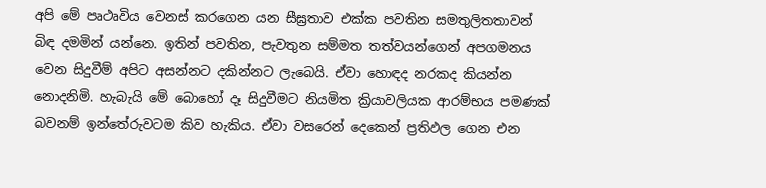අපි මේ පෘථෘවිය වෙනස් කරගෙන යන සීඝ්‍රතාව එක්ක පවතින සමතුලිතතාවන් බිඳ දමමින් යන්නෙ. ඉතින් පවතින, පැවතුන සම්මත තත්වයන්ගෙන් අපගමනය වෙන සිදුවීම් අපිට අසන්නට දකින්නට ලැබෙයි. ඒවා හොඳද නරකද කියන්න නොදනිමි. හැබැයි මේ බොහෝ දෑ සිදුවීමට නියමිත ක්‍රියාවලියක ආරම්භය පමණක් බවනම් ඉන්තේරුවටම කිව හැකිය. ඒවා වසරෙන් දෙකෙන් ප්‍රතිඵල ගෙන එන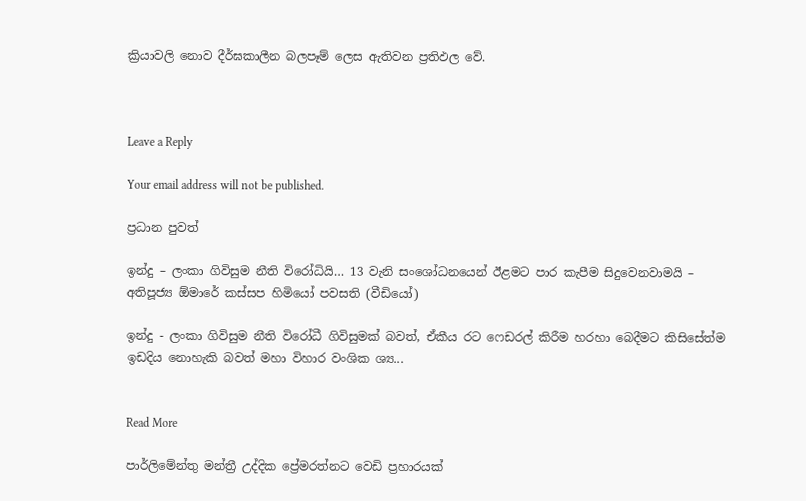ක්‍රියාවලි නොව දීර්ඝකාලීන බලපෑම් ලෙස ඇතිවන ප්‍රතිඵල වේ.



Leave a Reply

Your email address will not be published.

ප්‍රධාන පුවත්

ඉන්දු – ලංකා ගිවිසුම නීති විරෝධියි… 13 වැනි සංශෝධනයෙන් ඊළමට පාර කැපීම සිදුවෙනවාමයි – අතිපූජ්‍ය ඕමාරේ කස්සප හිමියෝ පවසති (වීඩියෝ)

ඉන්දු - ලංකා ගිවිසුම නීති විරෝධී ගිවිසුමක් බවත්, ඒකීය රට ෆෙඩරල් කිරීම හරහා බෙදීමට කිසිසේත්ම ඉඩදිය නොහැකි බවත් මහා විහාර වංශික ශ්‍ය...


Read More

පාර්ලිමේන්තු මන්ත්‍රී උද්දික ප්‍රේමරත්නට වෙඩි ප්‍රහාරයක්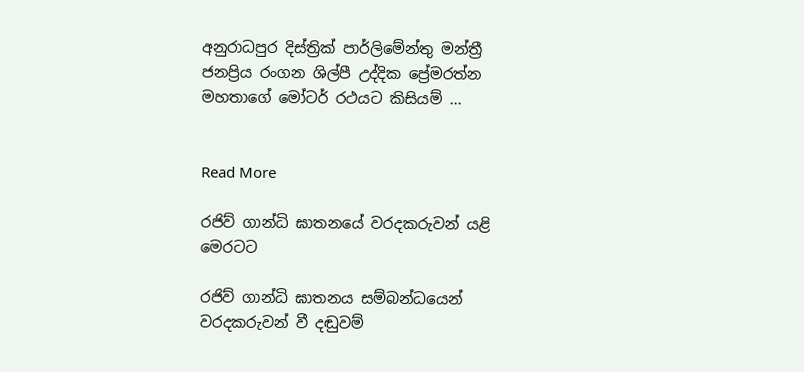අනුරාධපුර දිස්ත්‍රික් පාර්ලිමේන්තු මන්ත්‍රී ජනප්‍රිය රංගන ශිල්පී උද්දික ප්‍රේමරත්න මහතාගේ මෝටර් රථයට කිසියම් ...


Read More

රජිව් ගාන්ධි ඝාතනයේ වරදකරුවන් යළි මෙරටට

රජිව් ගාන්ධි ඝාතනය සම්බන්ධයෙන් වරදකරුවන් වී දඬුවම්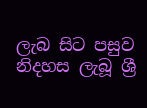ලැබ සිට පසුව නිදහස ලැබූ ශ්‍රී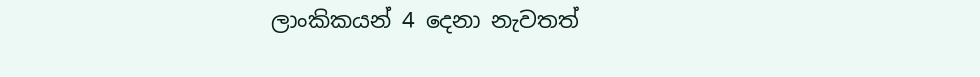ලාංකිකයන් 4 දෙනා නැවතත්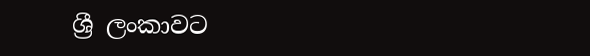ශ්‍රී ලංකාවට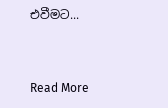එවීමට...


Read More